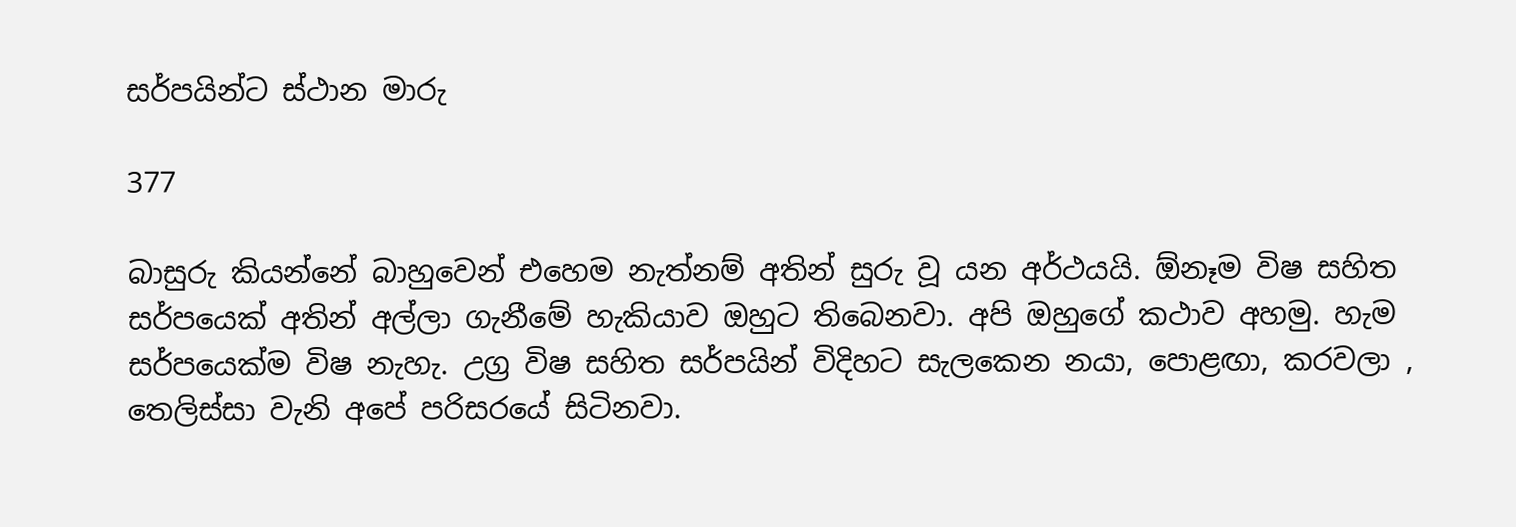සර්පයින්ට ස්ථාන මාරු

377

බාසුරු කියන්නේ බාහුවෙන් එහෙම නැත්නම් අතින් සුරු වූ යන අර්ථයයි. ඕනෑම විෂ සහිත සර්පයෙක් අතින් අල්ලා ගැනීමේ හැකියාව ඔහුට තිබෙනවා. අපි ඔහුගේ කථාව අහමු. හැම සර්පයෙක්ම විෂ නැහැ. උග්‍ර විෂ සහිත සර්පයින් විදිහට සැලකෙන නයා, පොළඟා, කරවලා , තෙලිස්සා වැනි අපේ පරිසරයේ සිටිනවා.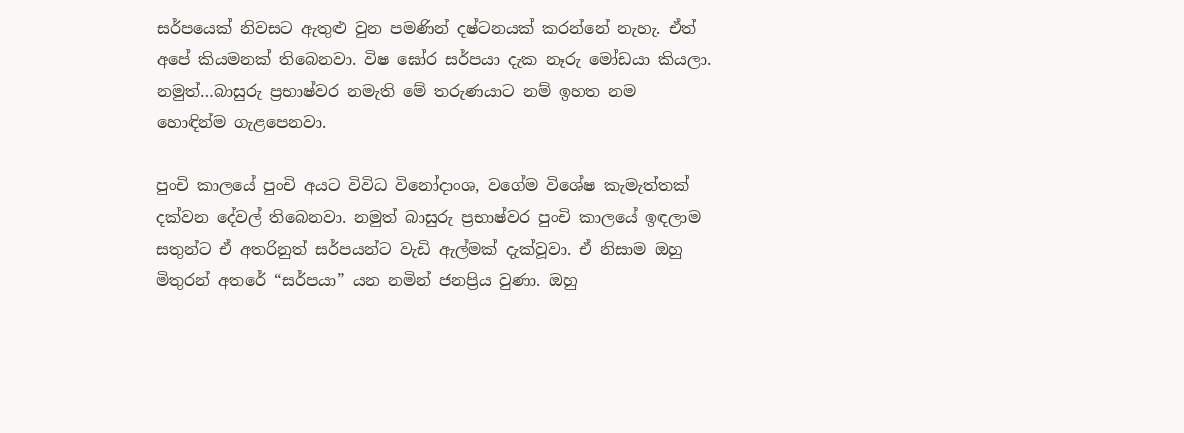සර්පයෙක් නිවසට ඇතුළු වුන පමණින් දෂ්ටනයක් කරන්නේ නැහැ. ඒත් අපේ කියමනක් තිබෙනවා. විෂ ඝෝර සර්පයා දැක නෑරු මෝඩයා කියලා. නමුත්…බාසුරු ප්‍රභාෂ්වර නමැති මේ තරුණයාට නම් ඉහත නම හොඳින්ම ගැළපෙනවා.

පුංචි කාලයේ පුංචි අයට විවිධ විනෝදාංශ, වගේම විශේෂ කැමැත්තක් දක්වන දේවල් තිබෙනවා. නමුත් බාසුරු ප්‍රභාෂ්වර පුංචි කාලයේ ඉඳලාම සතුන්ට ඒ අතරිනුත් සර්පයන්ට වැඩි ඇල්මක් දැක්වූවා. ඒ නිසාම ඔහු මිතුරන් අතරේ “සර්පයා” යන නමින් ජනප්‍රිය වුණා. ඔහු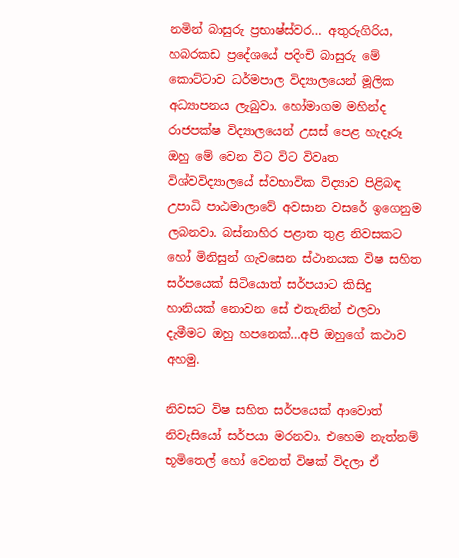නමින් බාසුරු ප්‍රභාෂ්ස්වර… අතුරුගිරිය, හබරකඩ ප්‍රදේශයේ පදිංචි බාසුරු මේ කොට්ටාව ධර්මපාල විද්‍යාලයෙන් මූලික අධ්‍යාපනය ලැබුවා. හෝමාගම මහින්ද රාජපක්ෂ විද්‍යාලයෙන් උසස් පෙළ හැදෑරූ ඔහු මේ වෙන විට විට විවෘත විශ්වවිද්‍යාලයේ ස්වභාවික විද්‍යාව පිළිබඳ උපාධි පාඨමාලාවේ අවසාන වසරේ ඉගෙනුම ලබනවා. බස්නාහිර පළාත තුළ නිවසකට හෝ මිනිසුන් ගැවසෙන ස්ථානයක විෂ සහිත සර්පයෙක් සිටියොත් සර්පයාට කිසිදු හානියක් නොවන සේ එතැනින් එලවා දැමීමට ඔහු හපනෙක්…අපි ඔහුගේ කථාව අහමු.

නිවසට විෂ සහිත සර්පයෙක් ආවොත් නිවැසියෝ සර්පයා මරනවා. එහෙම නැත්නම් භූමිතෙල් හෝ වෙනත් විෂක් විදලා ඒ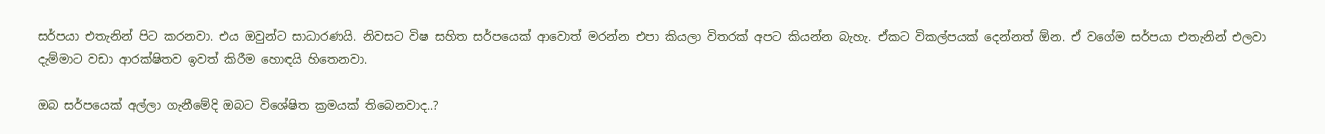සර්පයා එතැනින් පිට කරනවා. එය ඔවුන්ට සාධාරණයි. නිවසට විෂ සහිත සර්පයෙක් ආවොත් මරන්න එපා කියලා විතරක් අපට කියන්න බැහැ. ඒකට විකල්පයක් දෙන්නත් ඕන. ඒ වගේම සර්පයා එතැනින් එලවා දැම්මාට වඩා ආරක්ෂිතව ඉවත් කිරීම හොඳයි හිතෙනවා.

ඔබ සර්පයෙක් අල්ලා ගැනීමේදි ඔබට විශේෂිත ක්‍රමයක් තිබෙනවාද..?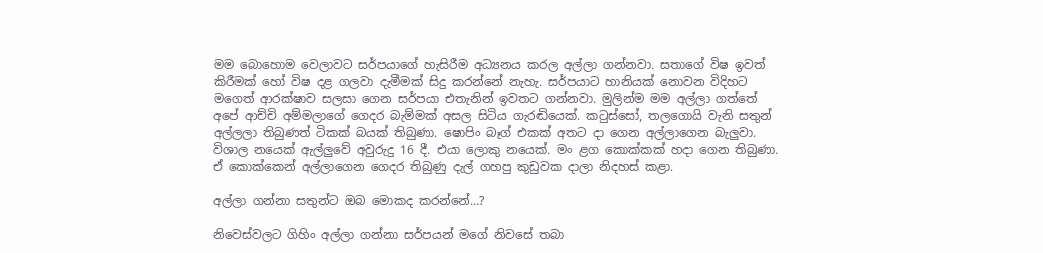මම බොහොම වෙලාවට සර්පයාගේ හැසිරීම අධ්‍යනය කරල අල්ලා ගන්නවා. සතාගේ විෂ ඉවත් කිරීමක් හෝ විෂ දළ ගලවා දැමීමක් සිදු කරන්නේ නැහැ. සර්පයාට හානියක් නොවන විදිහට මගෙත් ආරක්ෂාව සලසා ගෙන සර්පයා එතැනින් ඉවතට ගන්නවා. මුලින්ම මම අල්ලා ගත්තේ අපේ ආච්චි අම්මලාගේ ගෙදර බැම්මක් අසල සිටිය ගැරඬියෙක්. කටුස්සෝ, තලගොයි වැනි සතුන් අල්ලලා තිබුණත් ටිකක් බයක් තිබුණා. ෂොපිං බෑග් එකක් අතට දා ගෙන අල්ලාගෙන බැලුවා. විශාල නයෙක් ඇල්ලුවේ අවුරුදු 16 දී. එයා ලොකු නයෙක්. මං ළග කොක්කක් හදා ගෙන තිබුණා. ඒ කොක්කෙන් අල්ලාගෙන ගෙදර තිබුණු දැල් ගහපු කුඩුවක දාලා නිදහස් කළා.

අල්ලා ගන්නා සතුන්ට ඔබ මොකද කරන්නේ…?

නිවෙස්වලට ගිහිං අල්ලා ගන්නා සර්පයන් මගේ නිවසේ තබා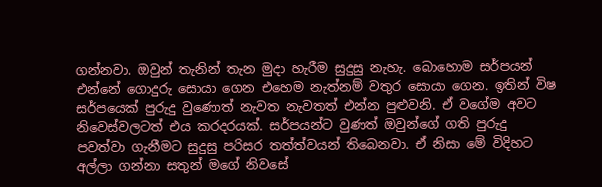ගන්නවා. ඔවුන් තැනින් තැන මුදා හැරීම සුදුසු නැහැ. බොහොම සර්පයන් එන්නේ ගොදුරු සොයා ගෙන එහෙම නැත්නම් වතුර සොයා ගෙන. ඉතින් විෂ සර්පයෙක් පුරුදු වුණොත් නැවත නැවතත් එන්න පුළුවනි. ඒ වගේම අවට නිවෙස්වලටත් එය කරදරයක්. සර්පයන්ට වුණත් ඔවුන්ගේ ගති පුරුදු පවත්වා ගැනීමට සුදුසු පරිසර තත්ත්වයන් තිබෙනවා. ඒ නිසා මේ විදිහට අල්ලා ගන්නා සතුන් මගේ නිවසේ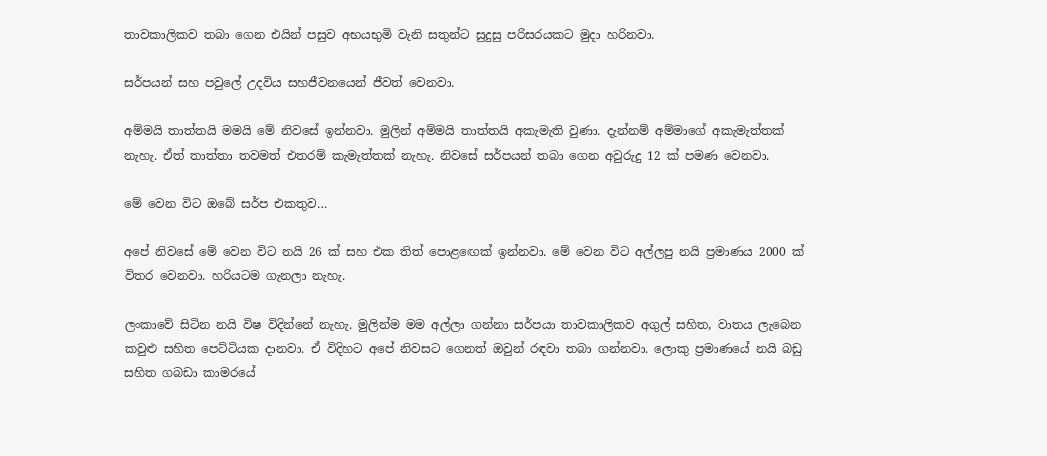තාවකාලිකව තබා ගෙන එයින් පසුව අභයභුමි වැනි සතුන්ට සුදුසු පරිසරයකට මුදා හරිනවා.

සර්පයන් සහ පවුලේ උදවිය සහජීවනයෙන් ජීවත් වෙනවා.

අම්මයි තාත්තයි මමයි මේ නිවසේ ඉන්නවා. මුලින් අම්මයි තාත්තයි අකැමැති වුණා. දැන්නම් අම්මාගේ අකැමැත්තක් නැහැ. ඒත් තාත්තා තවමත් එතරම් කැමැත්තක් නැහැ. නිවසේ සර්පයන් තබා ගෙන අවුරුදු 12 ක් පමණ වෙනවා.

මේ වෙන විට ඔබේ සර්ප එකතුව…

අපේ නිවසේ මේ වෙන විට නයි 26 ක් සහ එක තිත් පොළඟෙක් ඉන්නවා. මේ වෙන විට අල්ලපු නයි ප්‍රමාණය 2000 ක් විතර වෙනවා. හරියටම ගැනලා නැහැ.

ලංකාවේ සිටින නයි විෂ විදින්නේ නැහැ. මුලින්ම මම අල්ලා ගන්නා සර්පයා තාවකාලිකව අගුල් සහිත, වාතය ලැබෙන කවුළු සහිත පෙට්ටියක දානවා. ඒ විදිහට අපේ නිවසට ගෙනත් ඔවුන් රඳවා තබා ගන්නවා. ලොකු ප්‍රමාණයේ නයි බඩු සහිත ගබඩා කාමරයේ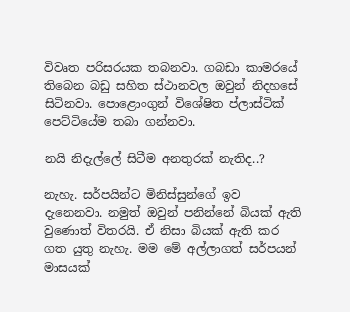විවෘත පරිසරයක තබනවා. ගබඩා කාමරයේ තිබෙන බඩු සහිත ස්ථානවල ඔවුන් නිදහසේ සිටිනවා. පොළොංගුන් විශේෂිත ප්ලාස්ටික් පෙට්ටියේම තබා ගන්නවා.

නයි නිදැල්ලේ සිටීම අනතුරක් නැතිද..?

නැහැ. සර්පයින්ට මිනිස්සුන්ගේ ඉව දැනෙනවා. නමුත් ඔවුන් පනින්නේ බියක් ඇති වුණොත් විතරයි. ඒ නිසා බියක් ඇති කර ගත යුතු නැහැ. මම මේ අල්ලාගත් සර්පයන් මාසයක්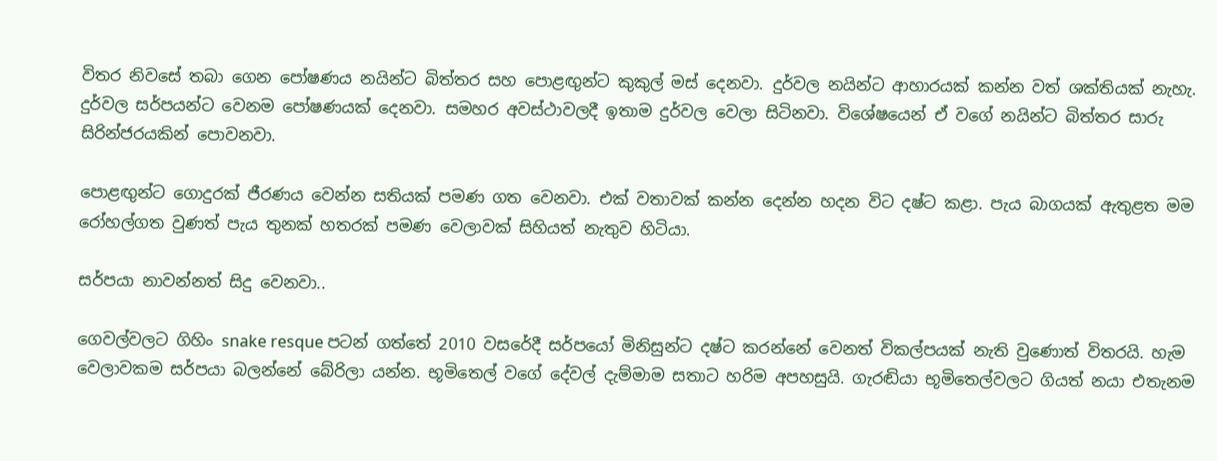විතර නිවසේ තබා ගෙන පෝෂණය නයින්ට බිත්තර සහ පොළඟුන්ට කුකුල් මස් දෙනවා. දුර්වල නයින්ට ආහාරයක් කන්න වත් ශක්තියක් නැහැ. දුර්වල සර්පයන්ට වෙනම පෝෂණයක් දෙනවා. සමහර අවස්ථාවලදී ඉතාම දුර්වල වෙලා සිටිනවා. විශේෂයෙන් ඒ වගේ නයින්ට බිත්තර සාරු සිරින්ජරයකින් පොවනවා.

පොළඟුන්ට ගොදුරක් ජීරණය වෙන්න සතියක් පමණ ගත වෙනවා. එක් වතාවක් කන්න දෙන්න හදන විට දෂ්ට කළා. පැය බාගයක් ඇතුළත මම රෝහල්ගත වුණත් පැය තුනක් හතරක් පමණ වෙලාවක් සිහියත් නැතුව හිටියා.

සර්පයා නාවන්නත් සිදු වෙනවා..

ගෙවල්වලට ගිහිං snake resque පටන් ගත්තේ 2010 වසරේදී සර්පයෝ මිනිසුන්ට දෂ්ට කරන්නේ වෙනත් විකල්පයක් නැති වුණොත් විතරයි. හැම වෙලාවකම සර්පයා බලන්නේ බේරිලා යන්න. භූමිතෙල් වගේ දේවල් දැම්මාම සතාට හරිම අපහසුයි. ගැරඬියා භූමිතෙල්වලට ගියත් නයා එතැනම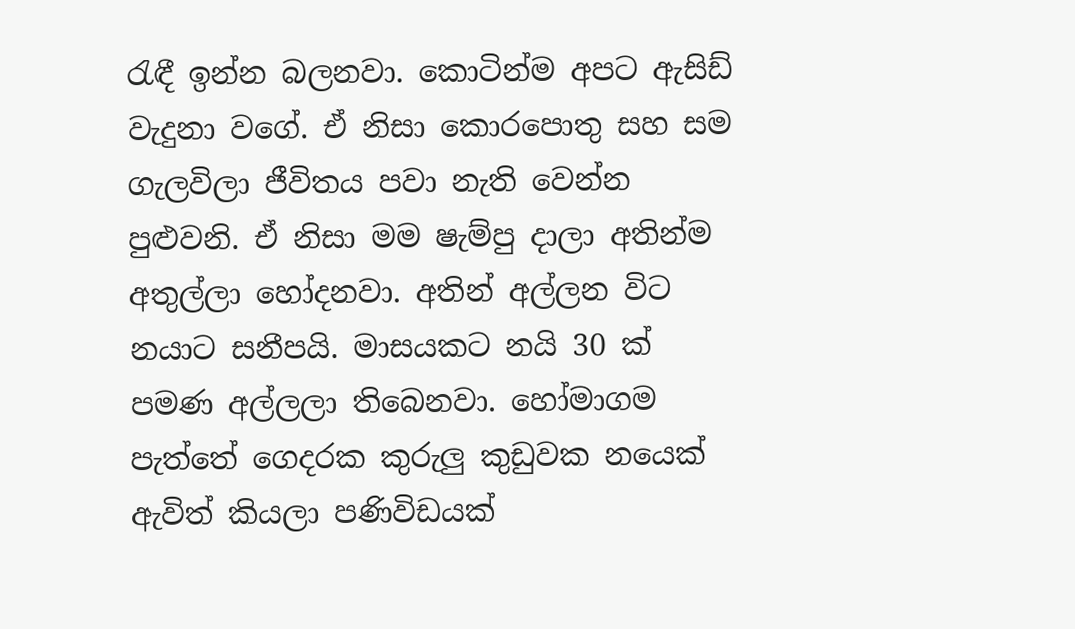රැඳී ඉන්න බලනවා. කොටින්ම අපට ඇසිඩ් වැදුනා වගේ. ඒ නිසා කොරපොතු සහ සම ගැලවිලා ජීවිතය පවා නැති වෙන්න පුළුවනි. ඒ නිසා මම ෂැම්පු දාලා අතින්ම අතුල්ලා හෝදනවා. අතින් අල්ලන විට නයාට සනීපයි. මාසයකට නයි 30 ක් පමණ අල්ලලා තිබෙනවා. හෝමාගම පැත්තේ ගෙදරක කුරුලු කුඩුවක නයෙක් ඇවිත් කියලා පණිවිඩයක්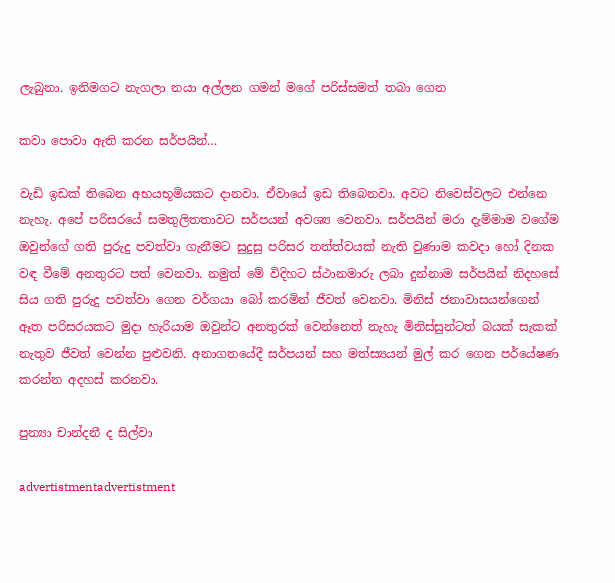ලැබුනා. ඉනිමගට නැගලා නයා අල්ලන ගමන් මගේ පරිස්සමත් තබා ගෙන

කවා පොවා ඇති කරන සර්පයින්…

වැඩි ඉඩක් තිබෙන අභයභූමියකට දානවා. ඒවායේ ඉඩ තිබෙනවා. අවට නිවෙස්වලට එන්නෙ නැහැ. අපේ පරිසරයේ සමතුලිතතාවට සර්පයන් අවශ්‍ය වෙනවා. සර්පයින් මරා දැම්මාම වගේම ඔවුන්ගේ ගති පුරුදු පවත්වා ගැනීමට සුදුසු පරිසර තත්ත්වයක් නැති වුණාම කවදා හෝ දිනක වඳ වීමේ අනතුරට පත් වෙනවා. නමුත් මේ විදිහට ස්ථානමාරු ලබා දුන්නාම සර්පයින් නිදහසේ සිය ගති පුරුදු පවත්වා ගෙන වර්ගයා බෝ කරමින් ජීවත් වෙනවා. මිනිස් ජනාවාසයන්ගෙන් ඈත පරිසරයකට මුදා හැරියාම ඔවුන්ට අනතුරක් වෙන්නෙත් නැහැ මිනිස්සුන්ටත් බයක් සැකක් නැතුව ජීවත් වෙන්න පුළුවනි. අනාගතයේදී සර්පයන් සහ මත්ස්‍යයන් මුල් කර ගෙන පර්යේෂණ කරන්න අදහස් කරනවා.

පුන්‍යා චාන්දනී ද සිල්වා

advertistmentadvertistment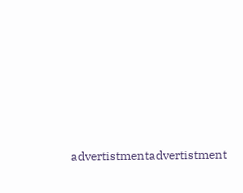advertistmentadvertistment